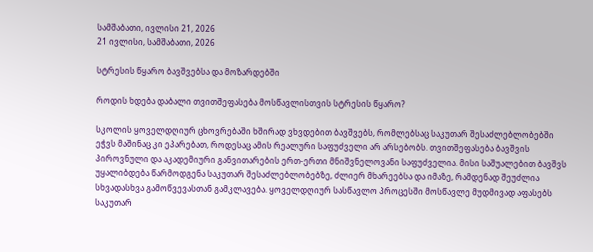სამშაბათი, ივლისი 21, 2026
21 ივლისი, სამშაბათი, 2026

სტრესის წყარო ბავშვებსა და მოზარდებში

როდის ხდება დაბალი თვითშეფასება მოსწავლისთვის სტრესის წყარო?

სკოლის ყოველდღიურ ცხოვრებაში ხშირად ვხვდებით ბავშვებს, რომლებსაც საკუთარ შესაძლებლობებში ეჭვს მაშინაც კი ეპარებათ, როდესაც ამის რეალური საფუძველი არ არსებობს. თვითშეფასება ბავშვის პიროვნული და აკადემიური განვითარების ერთ-ერთი მნიშვნელოვანი საფუძველია. მისი საშუალებით ბავშვს უყალიბდება წარმოდგენა საკუთარ შესაძლებლობებზე, ძლიერ მხარეებსა და იმაზე, რამდენად შეუძლია სხვადასხვა გამოწვევასთან გამკლავება. ყოველდღიურ სასწავლო პროცესში მოსწავლე მუდმივად აფასებს საკუთარ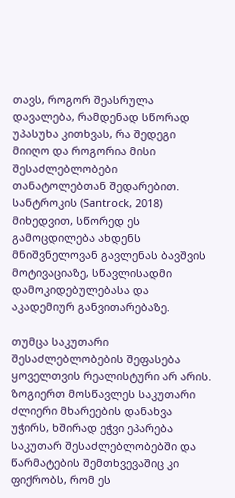თავს, როგორ შეასრულა დავალება, რამდენად სწორად უპასუხა კითხვას, რა შედეგი მიიღო და როგორია მისი შესაძლებლობები თანატოლებთან შედარებით. სანტროკის (Santrock, 2018) მიხედვით, სწორედ ეს გამოცდილება ახდენს მნიშვნელოვან გავლენას ბავშვის მოტივაციაზე, სწავლისადმი დამოკიდებულებასა და აკადემიურ განვითარებაზე.

თუმცა საკუთარი შესაძლებლობების შეფასება ყოველთვის რეალისტური არ არის. ზოგიერთ მოსწავლეს საკუთარი ძლიერი მხარეების დანახვა უჭირს, ხშირად ეჭვი ეპარება საკუთარ შესაძლებლობებში და წარმატების შემთხვევაშიც კი ფიქრობს, რომ ეს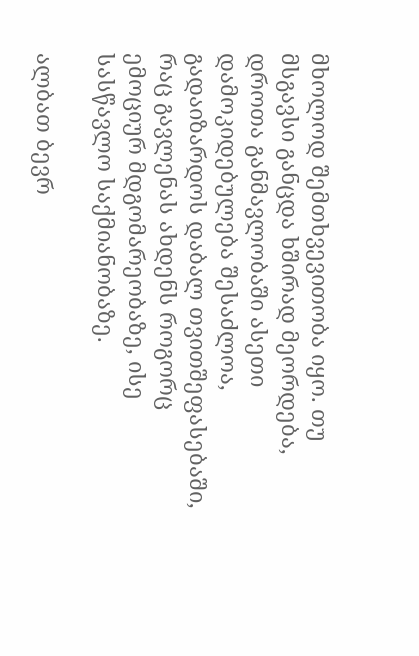მხოლოდ შემთხვევითობა იყო. თუ მსგავსი განცდა ხშირად მეორდება, დროთა განმავლობაში ასეთი დამოკიდებულება შესაძლოა, გადაიზარდოს დაბალ თვითშეფასებაში, რაც გავლენას ახდენს როგორც ემოციურ მდგომარეობაზე, ისე სასწავლო საქმიანობაზე.

ალბათ ბევრ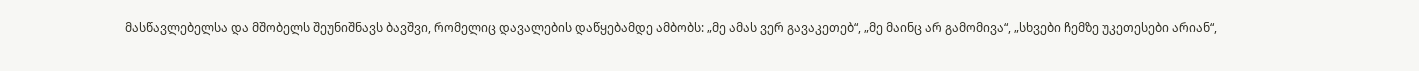მასწავლებელსა და მშობელს შეუნიშნავს ბავშვი, რომელიც დავალების დაწყებამდე ამბობს: „მე ამას ვერ გავაკეთებ“, „მე მაინც არ გამომივა“, „სხვები ჩემზე უკეთესები არიან“,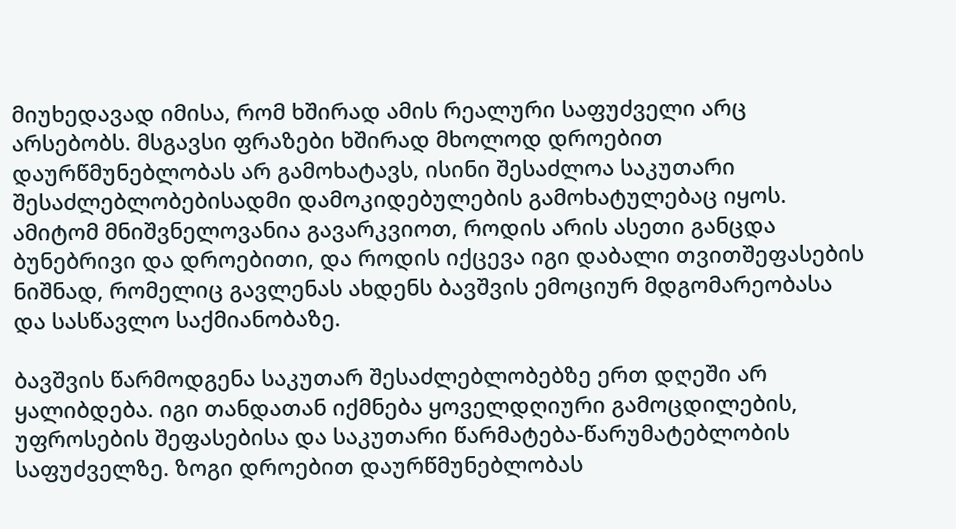მიუხედავად იმისა, რომ ხშირად ამის რეალური საფუძველი არც არსებობს. მსგავსი ფრაზები ხშირად მხოლოდ დროებით დაურწმუნებლობას არ გამოხატავს, ისინი შესაძლოა საკუთარი შესაძლებლობებისადმი დამოკიდებულების გამოხატულებაც იყოს. ამიტომ მნიშვნელოვანია გავარკვიოთ, როდის არის ასეთი განცდა ბუნებრივი და დროებითი, და როდის იქცევა იგი დაბალი თვითშეფასების ნიშნად, რომელიც გავლენას ახდენს ბავშვის ემოციურ მდგომარეობასა და სასწავლო საქმიანობაზე.

ბავშვის წარმოდგენა საკუთარ შესაძლებლობებზე ერთ დღეში არ ყალიბდება. იგი თანდათან იქმნება ყოველდღიური გამოცდილების, უფროსების შეფასებისა და საკუთარი წარმატება-წარუმატებლობის საფუძველზე. ზოგი დროებით დაურწმუნებლობას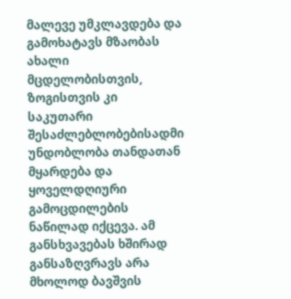მალევე უმკლავდება და გამოხატავს მზაობას ახალი მცდელობისთვის, ზოგისთვის კი საკუთარი შესაძლებლობებისადმი უნდობლობა თანდათან მყარდება და ყოველდღიური გამოცდილების ნაწილად იქცევა. ამ განსხვავებას ხშირად განსაზღვრავს არა მხოლოდ ბავშვის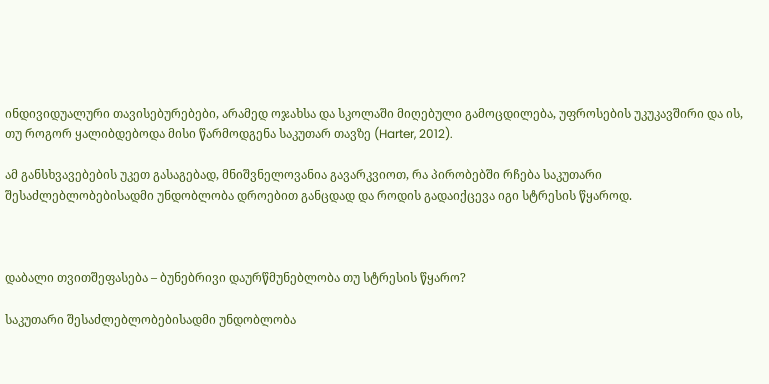ინდივიდუალური თავისებურებები, არამედ ოჯახსა და სკოლაში მიღებული გამოცდილება, უფროსების უკუკავშირი და ის, თუ როგორ ყალიბდებოდა მისი წარმოდგენა საკუთარ თავზე (Harter, 2012).

ამ განსხვავებების უკეთ გასაგებად, მნიშვნელოვანია გავარკვიოთ, რა პირობებში რჩება საკუთარი შესაძლებლობებისადმი უნდობლობა დროებით განცდად და როდის გადაიქცევა იგი სტრესის წყაროდ.



დაბალი თვითშეფასება – ბუნებრივი დაურწმუნებლობა თუ სტრესის წყარო?

საკუთარი შესაძლებლობებისადმი უნდობლობა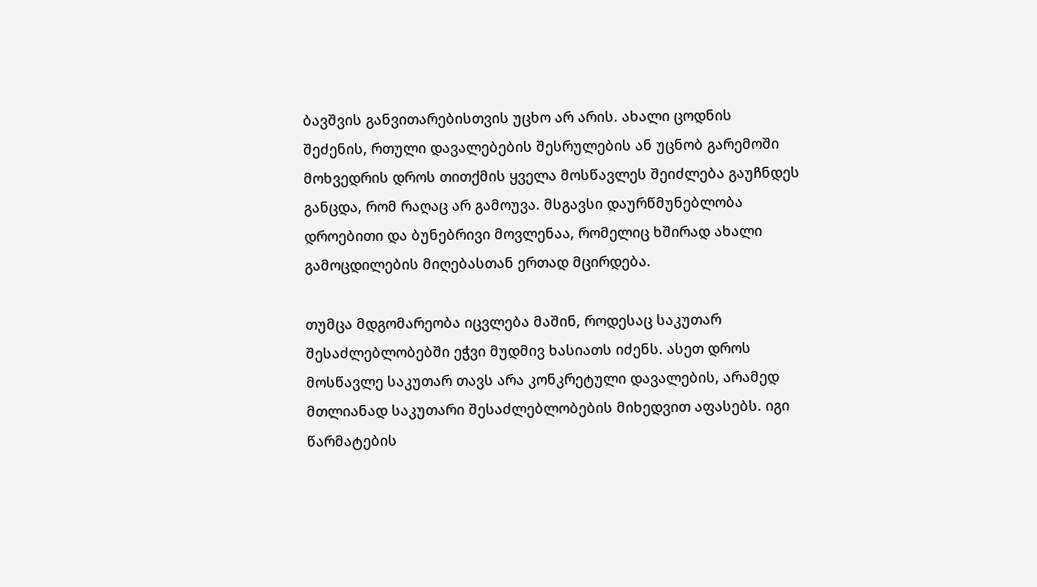ბავშვის განვითარებისთვის უცხო არ არის. ახალი ცოდნის შეძენის, რთული დავალებების შესრულების ან უცნობ გარემოში მოხვედრის დროს თითქმის ყველა მოსწავლეს შეიძლება გაუჩნდეს განცდა, რომ რაღაც არ გამოუვა. მსგავსი დაურწმუნებლობა დროებითი და ბუნებრივი მოვლენაა, რომელიც ხშირად ახალი გამოცდილების მიღებასთან ერთად მცირდება.

თუმცა მდგომარეობა იცვლება მაშინ, როდესაც საკუთარ შესაძლებლობებში ეჭვი მუდმივ ხასიათს იძენს. ასეთ დროს მოსწავლე საკუთარ თავს არა კონკრეტული დავალების, არამედ მთლიანად საკუთარი შესაძლებლობების მიხედვით აფასებს. იგი წარმატების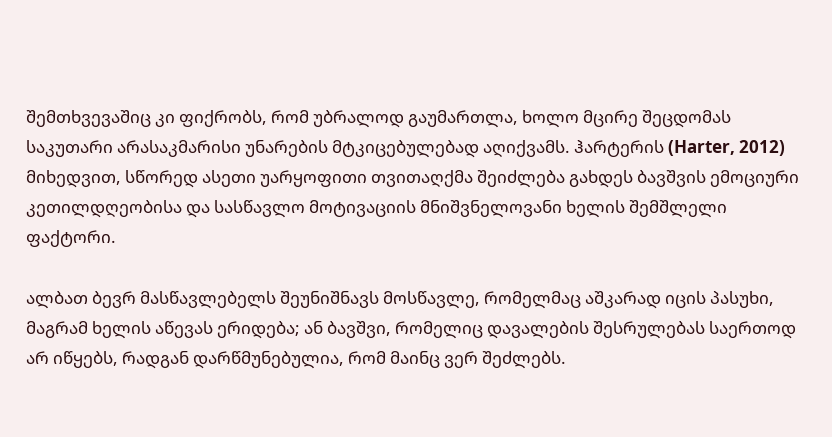შემთხვევაშიც კი ფიქრობს, რომ უბრალოდ გაუმართლა, ხოლო მცირე შეცდომას საკუთარი არასაკმარისი უნარების მტკიცებულებად აღიქვამს. ჰარტერის (Harter, 2012) მიხედვით, სწორედ ასეთი უარყოფითი თვითაღქმა შეიძლება გახდეს ბავშვის ემოციური კეთილდღეობისა და სასწავლო მოტივაციის მნიშვნელოვანი ხელის შემშლელი ფაქტორი.

ალბათ ბევრ მასწავლებელს შეუნიშნავს მოსწავლე, რომელმაც აშკარად იცის პასუხი, მაგრამ ხელის აწევას ერიდება; ან ბავშვი, რომელიც დავალების შესრულებას საერთოდ არ იწყებს, რადგან დარწმუნებულია, რომ მაინც ვერ შეძლებს.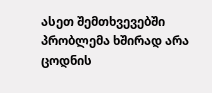ასეთ შემთხვევებში პრობლემა ხშირად არა ცოდნის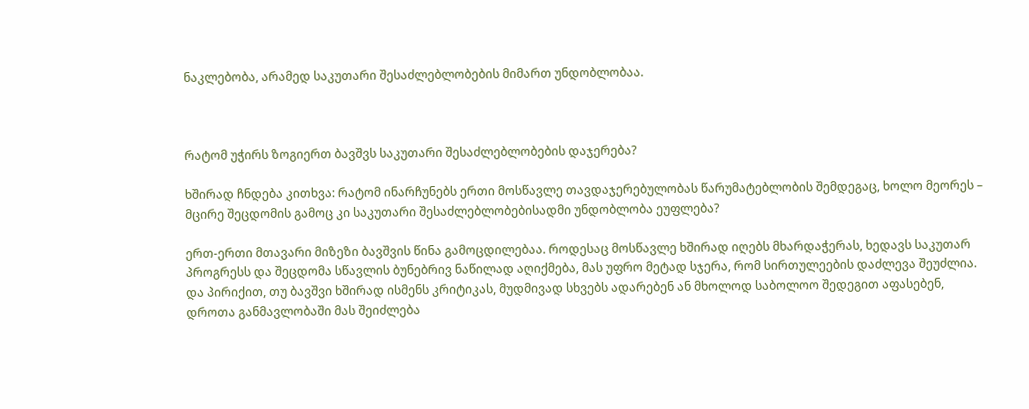ნაკლებობა, არამედ საკუთარი შესაძლებლობების მიმართ უნდობლობაა.



რატომ უჭირს ზოგიერთ ბავშვს საკუთარი შესაძლებლობების დაჯერება?

ხშირად ჩნდება კითხვა: რატომ ინარჩუნებს ერთი მოსწავლე თავდაჯერებულობას წარუმატებლობის შემდეგაც, ხოლო მეორეს – მცირე შეცდომის გამოც კი საკუთარი შესაძლებლობებისადმი უნდობლობა ეუფლება?

ერთ-ერთი მთავარი მიზეზი ბავშვის წინა გამოცდილებაა. როდესაც მოსწავლე ხშირად იღებს მხარდაჭერას, ხედავს საკუთარ პროგრესს და შეცდომა სწავლის ბუნებრივ ნაწილად აღიქმება, მას უფრო მეტად სჯერა, რომ სირთულეების დაძლევა შეუძლია. და პირიქით, თუ ბავშვი ხშირად ისმენს კრიტიკას, მუდმივად სხვებს ადარებენ ან მხოლოდ საბოლოო შედეგით აფასებენ, დროთა განმავლობაში მას შეიძლება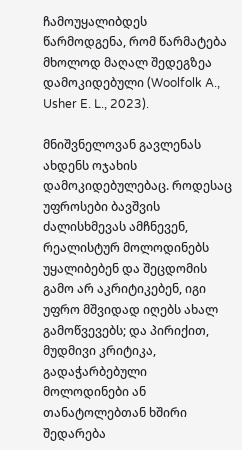ჩამოუყალიბდეს წარმოდგენა, რომ წარმატება მხოლოდ მაღალ შედეგზეა დამოკიდებული (Woolfolk A., Usher E. L., 2023).

მნიშვნელოვან გავლენას ახდენს ოჯახის დამოკიდებულებაც. როდესაც უფროსები ბავშვის ძალისხმევას ამჩნევენ, რეალისტურ მოლოდინებს უყალიბებენ და შეცდომის გამო არ აკრიტიკებენ, იგი უფრო მშვიდად იღებს ახალ გამოწვევებს; და პირიქით, მუდმივი კრიტიკა, გადაჭარბებული მოლოდინები ან თანატოლებთან ხშირი შედარება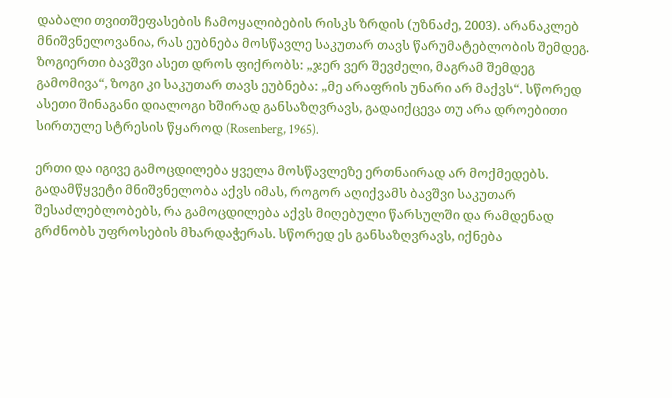დაბალი თვითშეფასების ჩამოყალიბების რისკს ზრდის (უზნაძე, 2003). არანაკლებ მნიშვნელოვანია, რას ეუბნება მოსწავლე საკუთარ თავს წარუმატებლობის შემდეგ. ზოგიერთი ბავშვი ასეთ დროს ფიქრობს: „ჯერ ვერ შევძელი, მაგრამ შემდეგ გამომივა“, ზოგი კი საკუთარ თავს ეუბნება: „მე არაფრის უნარი არ მაქვს“. სწორედ ასეთი შინაგანი დიალოგი ხშირად განსაზღვრავს, გადაიქცევა თუ არა დროებითი სირთულე სტრესის წყაროდ (Rosenberg, 1965).

ერთი და იგივე გამოცდილება ყველა მოსწავლეზე ერთნაირად არ მოქმედებს. გადამწყვეტი მნიშვნელობა აქვს იმას, როგორ აღიქვამს ბავშვი საკუთარ შესაძლებლობებს, რა გამოცდილება აქვს მიღებული წარსულში და რამდენად გრძნობს უფროსების მხარდაჭერას. სწორედ ეს განსაზღვრავს, იქნება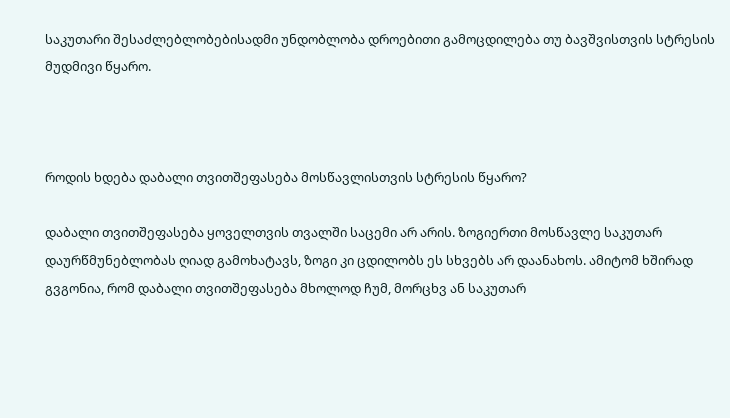საკუთარი შესაძლებლობებისადმი უნდობლობა დროებითი გამოცდილება თუ ბავშვისთვის სტრესის მუდმივი წყარო.



როდის ხდება დაბალი თვითშეფასება მოსწავლისთვის სტრესის წყარო?

დაბალი თვითშეფასება ყოველთვის თვალში საცემი არ არის. ზოგიერთი მოსწავლე საკუთარ დაურწმუნებლობას ღიად გამოხატავს, ზოგი კი ცდილობს ეს სხვებს არ დაანახოს. ამიტომ ხშირად გვგონია, რომ დაბალი თვითშეფასება მხოლოდ ჩუმ, მორცხვ ან საკუთარ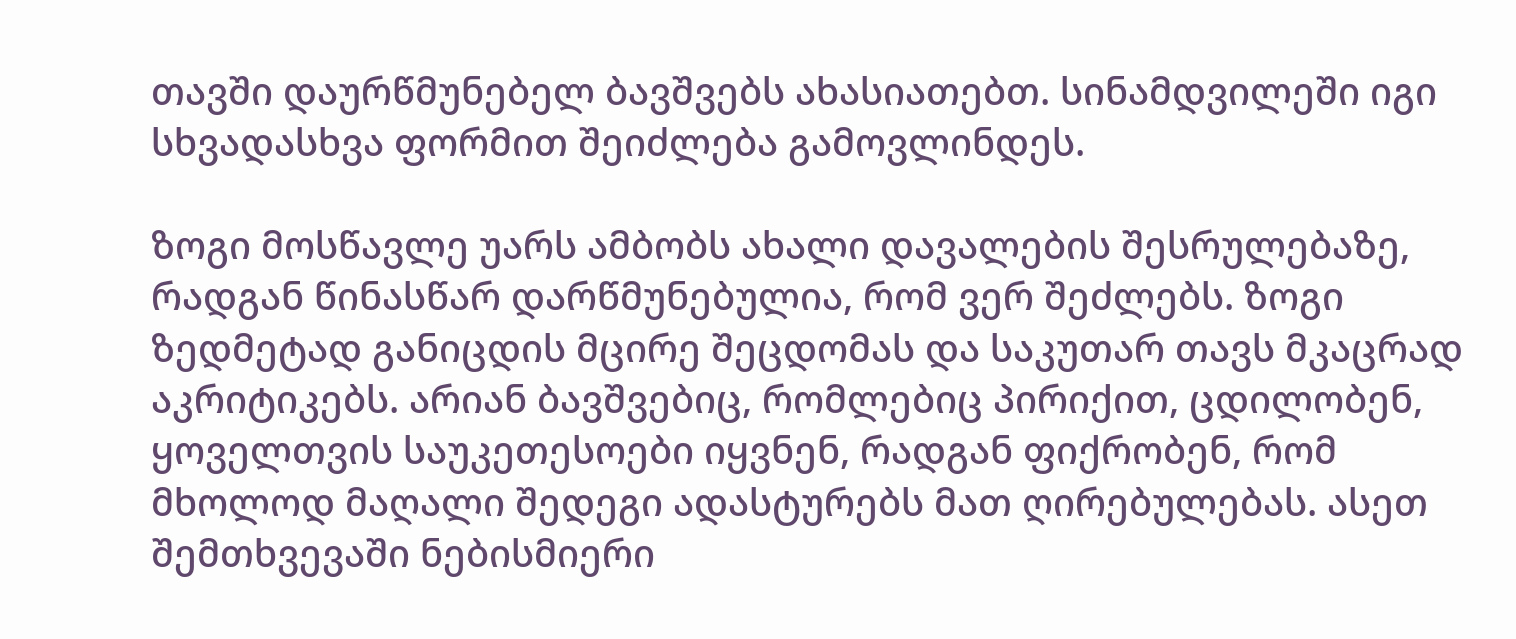თავში დაურწმუნებელ ბავშვებს ახასიათებთ. სინამდვილეში იგი სხვადასხვა ფორმით შეიძლება გამოვლინდეს.

ზოგი მოსწავლე უარს ამბობს ახალი დავალების შესრულებაზე, რადგან წინასწარ დარწმუნებულია, რომ ვერ შეძლებს. ზოგი ზედმეტად განიცდის მცირე შეცდომას და საკუთარ თავს მკაცრად აკრიტიკებს. არიან ბავშვებიც, რომლებიც პირიქით, ცდილობენ, ყოველთვის საუკეთესოები იყვნენ, რადგან ფიქრობენ, რომ მხოლოდ მაღალი შედეგი ადასტურებს მათ ღირებულებას. ასეთ შემთხვევაში ნებისმიერი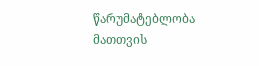წარუმატებლობა მათთვის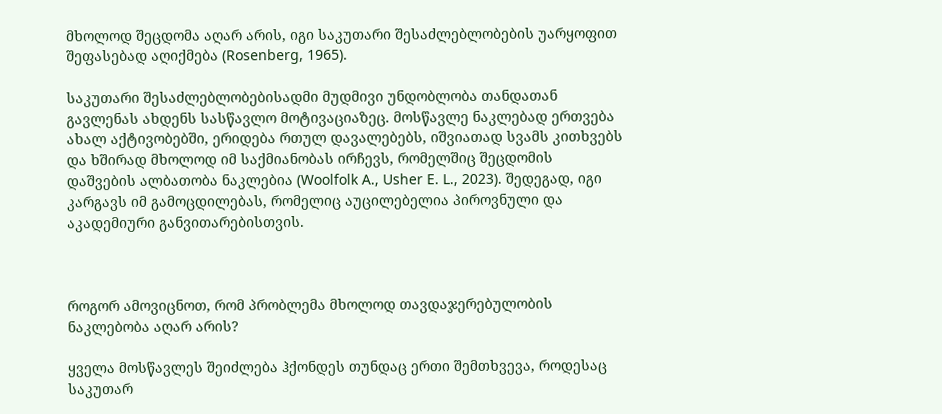მხოლოდ შეცდომა აღარ არის, იგი საკუთარი შესაძლებლობების უარყოფით შეფასებად აღიქმება (Rosenberg, 1965).

საკუთარი შესაძლებლობებისადმი მუდმივი უნდობლობა თანდათან გავლენას ახდენს სასწავლო მოტივაციაზეც. მოსწავლე ნაკლებად ერთვება ახალ აქტივობებში, ერიდება რთულ დავალებებს, იშვიათად სვამს კითხვებს და ხშირად მხოლოდ იმ საქმიანობას ირჩევს, რომელშიც შეცდომის დაშვების ალბათობა ნაკლებია (Woolfolk A., Usher E. L., 2023). შედეგად, იგი კარგავს იმ გამოცდილებას, რომელიც აუცილებელია პიროვნული და აკადემიური განვითარებისთვის.



როგორ ამოვიცნოთ, რომ პრობლემა მხოლოდ თავდაჯერებულობის ნაკლებობა აღარ არის?

ყველა მოსწავლეს შეიძლება ჰქონდეს თუნდაც ერთი შემთხვევა, როდესაც საკუთარ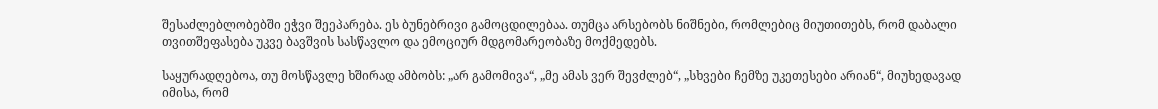შესაძლებლობებში ეჭვი შეეპარება. ეს ბუნებრივი გამოცდილებაა. თუმცა არსებობს ნიშნები, რომლებიც მიუთითებს, რომ დაბალი თვითშეფასება უკვე ბავშვის სასწავლო და ემოციურ მდგომარეობაზე მოქმედებს.

საყურადღებოა, თუ მოსწავლე ხშირად ამბობს: „არ გამომივა“, „მე ამას ვერ შევძლებ“, „სხვები ჩემზე უკეთესები არიან“, მიუხედავად იმისა, რომ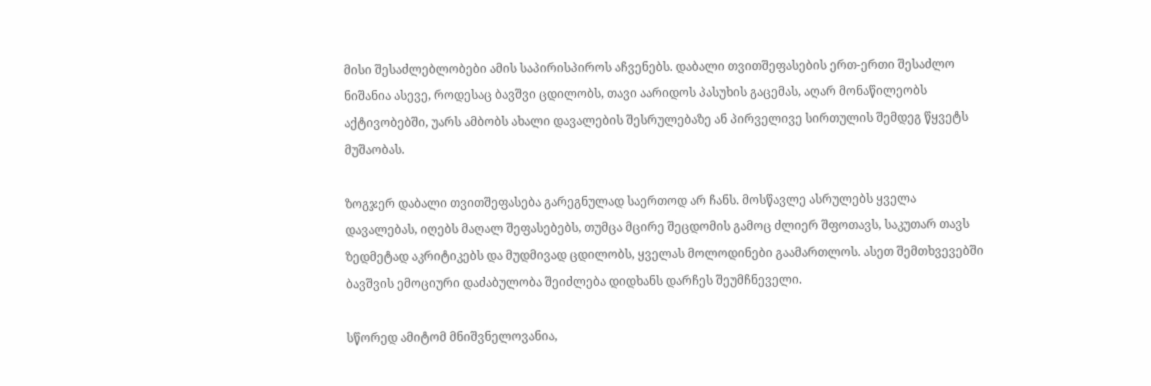მისი შესაძლებლობები ამის საპირისპიროს აჩვენებს. დაბალი თვითშეფასების ერთ-ერთი შესაძლო ნიშანია ასევე, როდესაც ბავშვი ცდილობს, თავი აარიდოს პასუხის გაცემას, აღარ მონაწილეობს აქტივობებში, უარს ამბობს ახალი დავალების შესრულებაზე ან პირველივე სირთულის შემდეგ წყვეტს მუშაობას.

ზოგჯერ დაბალი თვითშეფასება გარეგნულად საერთოდ არ ჩანს. მოსწავლე ასრულებს ყველა დავალებას, იღებს მაღალ შეფასებებს, თუმცა მცირე შეცდომის გამოც ძლიერ შფოთავს, საკუთარ თავს ზედმეტად აკრიტიკებს და მუდმივად ცდილობს, ყველას მოლოდინები გაამართლოს. ასეთ შემთხვევებში ბავშვის ემოციური დაძაბულობა შეიძლება დიდხანს დარჩეს შეუმჩნეველი.

სწორედ ამიტომ მნიშვნელოვანია,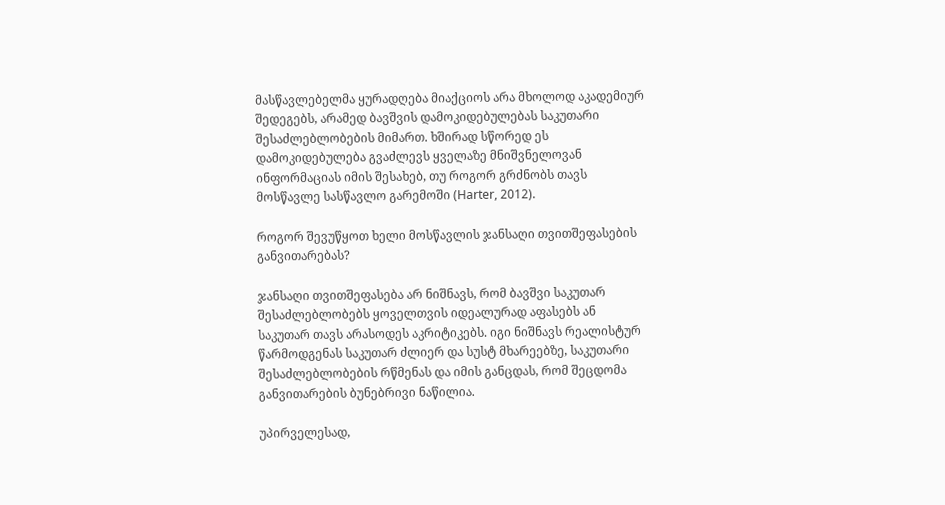მასწავლებელმა ყურადღება მიაქციოს არა მხოლოდ აკადემიურ შედეგებს, არამედ ბავშვის დამოკიდებულებას საკუთარი შესაძლებლობების მიმართ. ხშირად სწორედ ეს დამოკიდებულება გვაძლევს ყველაზე მნიშვნელოვან ინფორმაციას იმის შესახებ, თუ როგორ გრძნობს თავს მოსწავლე სასწავლო გარემოში (Harter, 2012).

როგორ შევუწყოთ ხელი მოსწავლის ჯანსაღი თვითშეფასების განვითარებას?

ჯანსაღი თვითშეფასება არ ნიშნავს, რომ ბავშვი საკუთარ შესაძლებლობებს ყოველთვის იდეალურად აფასებს ან საკუთარ თავს არასოდეს აკრიტიკებს. იგი ნიშნავს რეალისტურ წარმოდგენას საკუთარ ძლიერ და სუსტ მხარეებზე, საკუთარი შესაძლებლობების რწმენას და იმის განცდას, რომ შეცდომა განვითარების ბუნებრივი ნაწილია.

უპირველესად,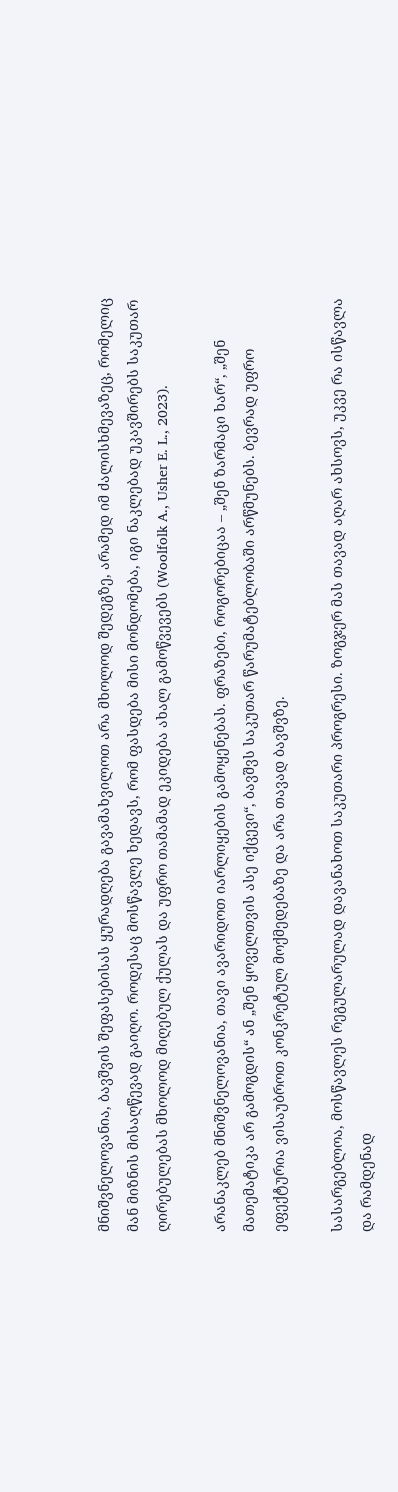მნიშვნელოვანია, ბავშვის შეფასებისას ყურადღება გავამახვილოთ არა მხოლოდ შედეგზე, არამედ იმ ძალისხმევაზეც, რომელიც მან მიზნის მისაღწევად გაიღო. როდესაც მოსწავლე ხედავს, რომ ფასდება მისი მონდომება, იგი ნაკლებად უკავშირებს საკუთარ ღირებულებას მხოლოდ მიღებულ ქულას და უფრო თამამად ეკიდება ახალ გამოწვევებს (Woolfolk A., Usher E. L., 2023).

არანაკლებ მნიშვნელოვანია, თავი ავარიდოთ იარლიყების გამოყენებას. ფრაზები, როგორებიცაა – „შენ ზარმაცი ხარ“, „შენ მათემატიკა არ გამოგდის“ ან „შენ ყოველთვის ასე იქცევი“, ბავშვს საკუთარ წარუმატებლობაში არწმუნებს. ბევრად უფრო ეფექტურია ვისაუბროთ კონკრეტულ მოქმედებაზე და არა თავად ბავშვზე.

სასარგებლოა, მოსწავლეს რეგულარულად დავანახოთ საკუთარი პროგრესი. ზოგჯერ მას თავად აღარ ახსოვს, უკვე რა ისწავლა და რამდენად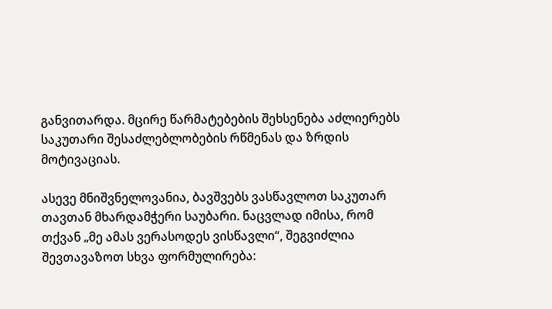განვითარდა. მცირე წარმატებების შეხსენება აძლიერებს საკუთარი შესაძლებლობების რწმენას და ზრდის მოტივაციას.

ასევე მნიშვნელოვანია, ბავშვებს ვასწავლოთ საკუთარ თავთან მხარდამჭერი საუბარი. ნაცვლად იმისა, რომ თქვან „მე ამას ვერასოდეს ვისწავლი“, შეგვიძლია შევთავაზოთ სხვა ფორმულირება: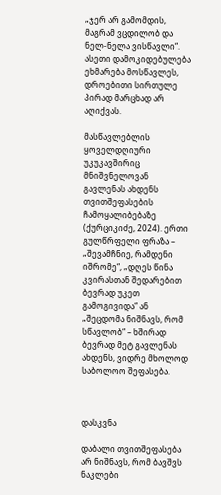„ჯერ არ გამომდის, მაგრამ ვცდილობ და ნელ-ნელა ვისწავლი“. ასეთი დამოკიდებულება ეხმარება მოსწავლეს, დროებითი სირთულე პირად მარცხად არ აღიქვას.

მასწავლებლის ყოველდღიური უკუკავშირიც მნიშვნელოვან გავლენას ახდენს თვითშეფასების ჩამოყალიბებაზე (ქურციკიძე, 2024). ერთი გულწრფელი ფრაზა – „შევამჩნიე, რამდენი იშრომე“, „დღეს წინა კვირასთან შედარებით ბევრად უკეთ გამოგივიდა“ ან „შეცდომა ნიშნავს, რომ სწავლობ“ – ხშირად ბევრად მეტ გავლენას ახდენს, ვიდრე მხოლოდ საბოლოო შეფასება.



დასკვნა

დაბალი თვითშეფასება არ ნიშნავს, რომ ბავშვს ნაკლები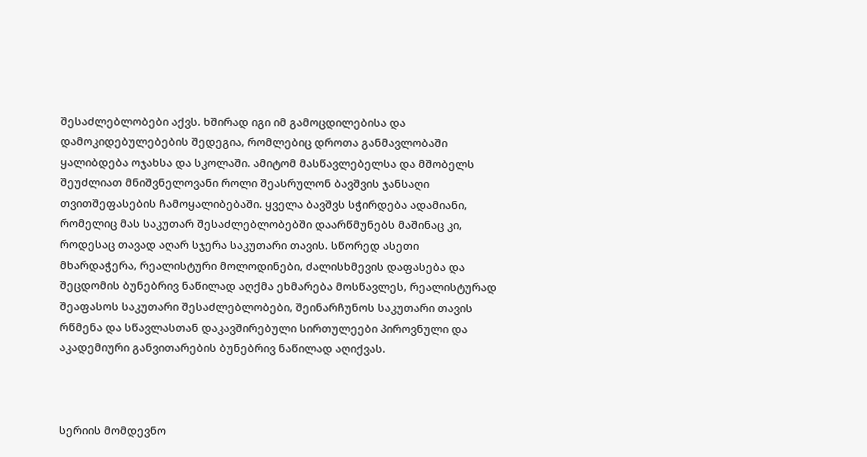შესაძლებლობები აქვს. ხშირად იგი იმ გამოცდილებისა და დამოკიდებულებების შედეგია, რომლებიც დროთა განმავლობაში ყალიბდება ოჯახსა და სკოლაში. ამიტომ მასწავლებელსა და მშობელს შეუძლიათ მნიშვნელოვანი როლი შეასრულონ ბავშვის ჯანსაღი თვითშეფასების ჩამოყალიბებაში. ყველა ბავშვს სჭირდება ადამიანი, რომელიც მას საკუთარ შესაძლებლობებში დაარწმუნებს მაშინაც კი, როდესაც თავად აღარ სჯერა საკუთარი თავის. სწორედ ასეთი მხარდაჭერა, რეალისტური მოლოდინები, ძალისხმევის დაფასება და შეცდომის ბუნებრივ ნაწილად აღქმა ეხმარება მოსწავლეს, რეალისტურად შეაფასოს საკუთარი შესაძლებლობები, შეინარჩუნოს საკუთარი თავის რწმენა და სწავლასთან დაკავშირებული სირთულეები პიროვნული და აკადემიური განვითარების ბუნებრივ ნაწილად აღიქვას.



სერიის მომდევნო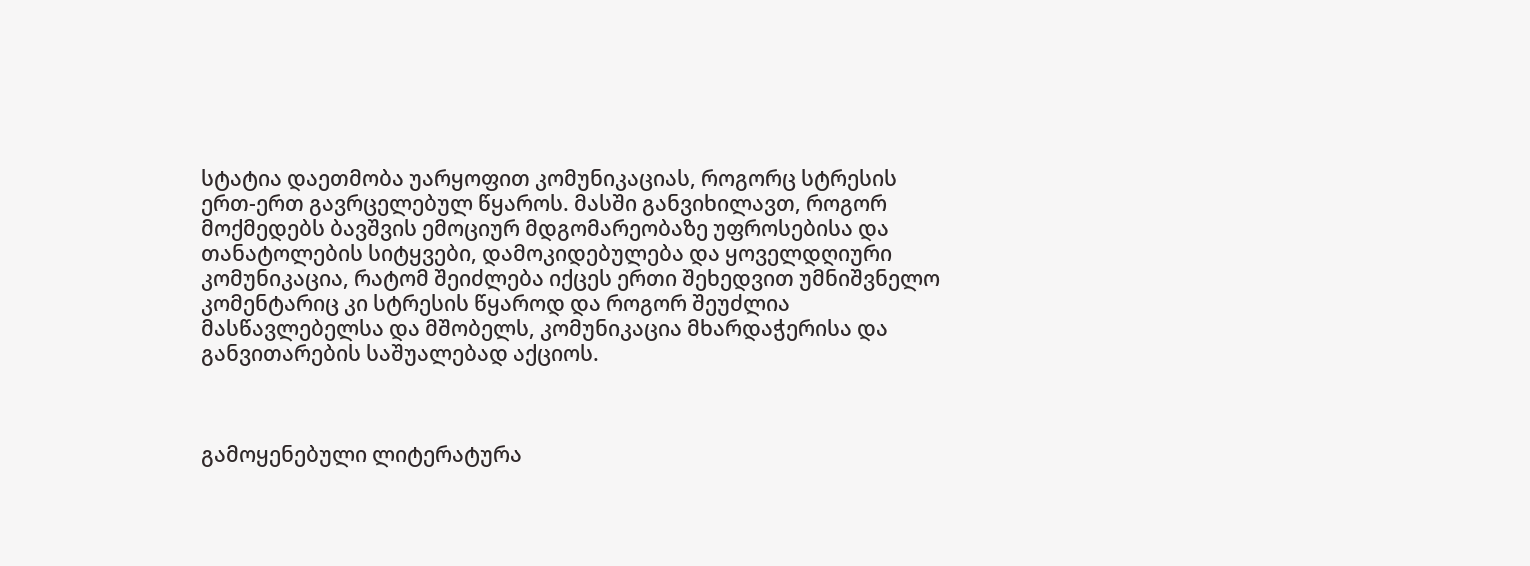სტატია დაეთმობა უარყოფით კომუნიკაციას, როგორც სტრესის ერთ-ერთ გავრცელებულ წყაროს. მასში განვიხილავთ, როგორ მოქმედებს ბავშვის ემოციურ მდგომარეობაზე უფროსებისა და თანატოლების სიტყვები, დამოკიდებულება და ყოველდღიური კომუნიკაცია, რატომ შეიძლება იქცეს ერთი შეხედვით უმნიშვნელო კომენტარიც კი სტრესის წყაროდ და როგორ შეუძლია მასწავლებელსა და მშობელს, კომუნიკაცია მხარდაჭერისა და განვითარების საშუალებად აქციოს.



გამოყენებული ლიტერატურა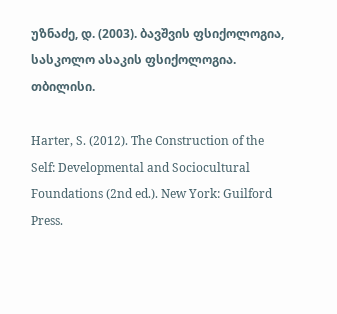უზნაძე, დ. (2003). ბავშვის ფსიქოლოგია, სასკოლო ასაკის ფსიქოლოგია. თბილისი.

Harter, S. (2012). The Construction of the Self: Developmental and Sociocultural Foundations (2nd ed.). New York: Guilford Press.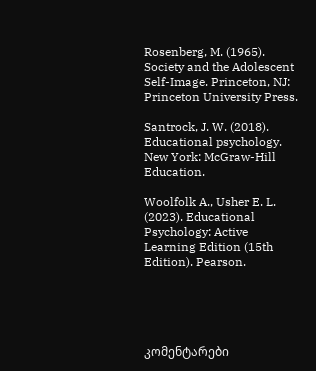Rosenberg, M. (1965). Society and the Adolescent Self-Image. Princeton, NJ: Princeton University Press.

Santrock, J. W. (2018). Educational psychology. New York: McGraw-Hill Education.

Woolfolk A., Usher E. L. (2023). Educational Psychology: Active Learning Edition (15th Edition). Pearson.





კომენტარები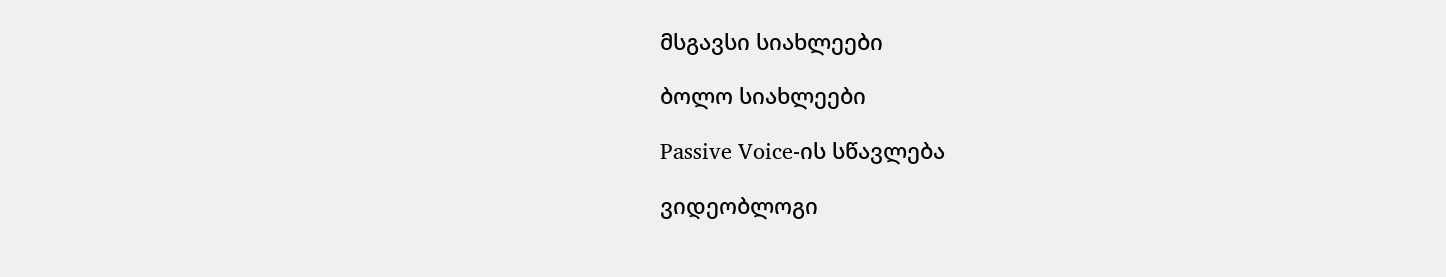მსგავსი სიახლეები

ბოლო სიახლეები

Passive Voice-ის სწავლება

ვიდეობლოგი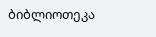ბიბლიოთეკა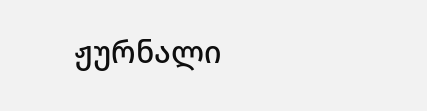ჟურნალი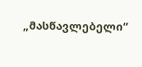„მასწავლებელი“